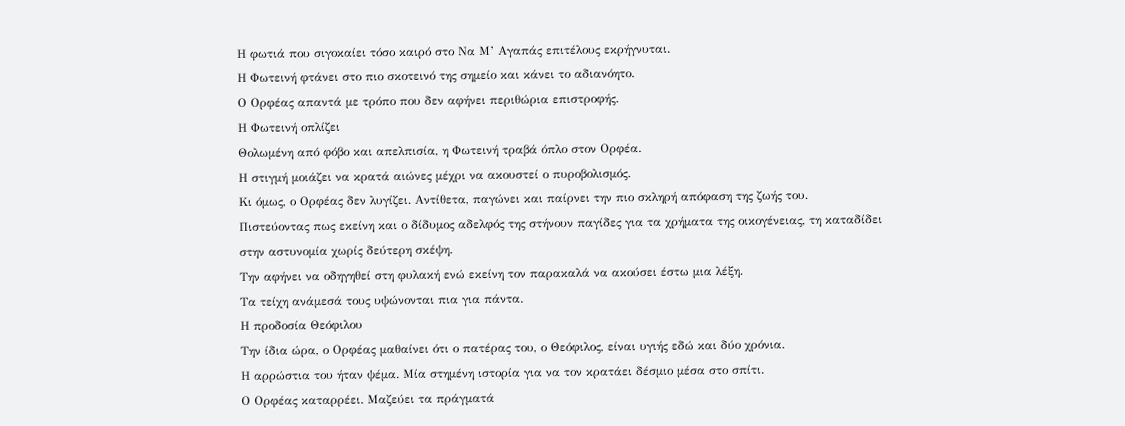Η φωτιά που σιγοκαίει τόσο καιρό στο Να Μ’ Αγαπάς επιτέλους εκρήγνυται.
Η Φωτεινή φτάνει στο πιο σκοτεινό της σημείο και κάνει το αδιανόητο.
Ο Ορφέας απαντά με τρόπο που δεν αφήνει περιθώρια επιστροφής.
Η Φωτεινή οπλίζει
Θολωμένη από φόβο και απελπισία, η Φωτεινή τραβά όπλο στον Ορφέα.
Η στιγμή μοιάζει να κρατά αιώνες μέχρι να ακουστεί ο πυροβολισμός.
Κι όμως, ο Ορφέας δεν λυγίζει. Αντίθετα, παγώνει και παίρνει την πιο σκληρή απόφαση της ζωής του.
Πιστεύοντας πως εκείνη και ο δίδυμος αδελφός της στήνουν παγίδες για τα χρήματα της οικογένειας, τη καταδίδει στην αστυνομία χωρίς δεύτερη σκέψη.
Την αφήνει να οδηγηθεί στη φυλακή ενώ εκείνη τον παρακαλά να ακούσει έστω μια λέξη.
Τα τείχη ανάμεσά τους υψώνονται πια για πάντα.
Η προδοσία Θεόφιλου
Την ίδια ώρα, ο Ορφέας μαθαίνει ότι ο πατέρας του, ο Θεόφιλος, είναι υγιής εδώ και δύο χρόνια.
Η αρρώστια του ήταν ψέμα. Μία στημένη ιστορία για να τον κρατάει δέσμιο μέσα στο σπίτι.
Ο Ορφέας καταρρέει. Μαζεύει τα πράγματά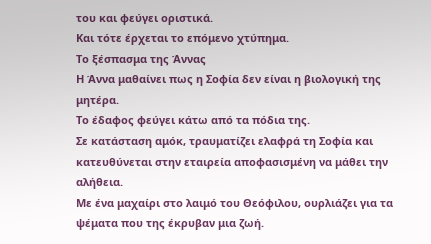του και φεύγει οριστικά.
Και τότε έρχεται το επόμενο χτύπημα.
Το ξέσπασμα της Άννας
Η Άννα μαθαίνει πως η Σοφία δεν είναι η βιολογική της μητέρα.
Το έδαφος φεύγει κάτω από τα πόδια της.
Σε κατάσταση αμόκ, τραυματίζει ελαφρά τη Σοφία και κατευθύνεται στην εταιρεία αποφασισμένη να μάθει την αλήθεια.
Με ένα μαχαίρι στο λαιμό του Θεόφιλου, ουρλιάζει για τα ψέματα που της έκρυβαν μια ζωή.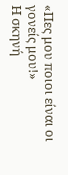«Πες μου ποιοι είναι οι γονείς μου!»
Η σκηνή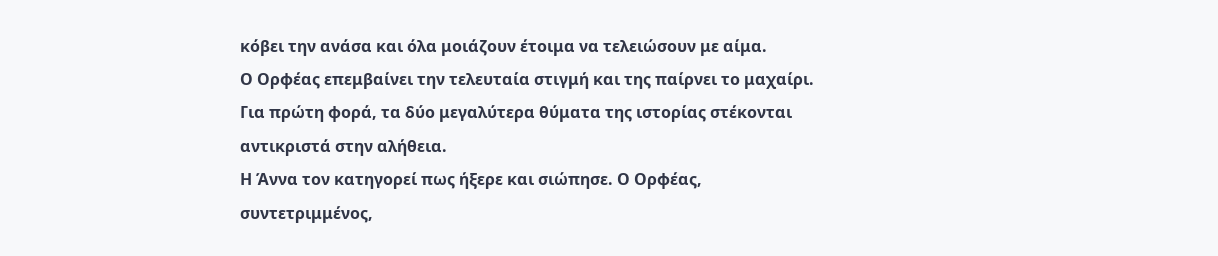κόβει την ανάσα και όλα μοιάζουν έτοιμα να τελειώσουν με αίμα.
Ο Ορφέας επεμβαίνει την τελευταία στιγμή και της παίρνει το μαχαίρι.
Για πρώτη φορά, τα δύο μεγαλύτερα θύματα της ιστορίας στέκονται αντικριστά στην αλήθεια.
Η Άννα τον κατηγορεί πως ήξερε και σιώπησε. Ο Ορφέας, συντετριμμένος,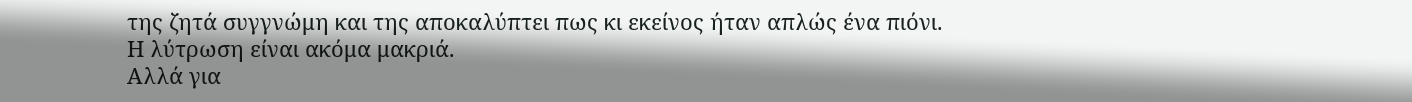της ζητά συγγνώμη και της αποκαλύπτει πως κι εκείνος ήταν απλώς ένα πιόνι.
Η λύτρωση είναι ακόμα μακριά.
Αλλά για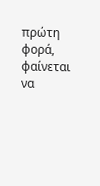πρώτη φορά, φαίνεται να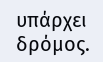υπάρχει δρόμος.